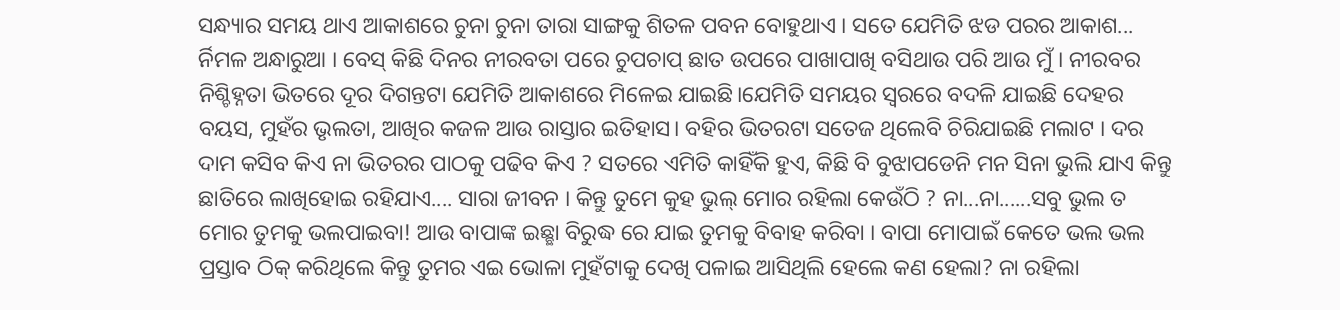ସନ୍ଧ୍ୟାର ସମୟ ଥାଏ ଆକାଶରେ ଚୁନା ଚୁନା ତାରା ସାଙ୍ଗକୁ ଶିତଳ ପବନ ବୋହୁଥାଏ । ସତେ ଯେମିତି ଝଡ ପରର ଆକାଶ... ର୍ନିମଳ ଅନ୍ଧାରୁଆ । ବେସ୍ କିଛି ଦିନର ନୀରବତା ପରେ ଚୁପଚାପ୍ ଛାତ ଉପରେ ପାଖାପାଖି ବସିଥାଉ ପରି ଆଉ ମୁଁ । ନୀରବର ନିଶ୍ଚିହ୍ନତା ଭିତରେ ଦୂର ଦିଗନ୍ତଟା ଯେମିତି ଆକାଶରେ ମିଳେଇ ଯାଇଛି।ଯେମିତି ସମୟର ସ୍ବରରେ ବଦଳି ଯାଇଛି ଦେହର ବୟସ, ମୁହଁର ଭୃଲତା, ଆଖିର କଜଳ ଆଉ ରାସ୍ତାର ଇତିହାସ। ବହିର ଭିତରଟା ସତେଜ ଥିଲେବି ଚିରିଯାଇଛି ମଲାଟ । ଦର ଦାମ କସିବ କିଏ ନା ଭିତରର ପାଠକୁ ପଢିବ କିଏ ? ସତରେ ଏମିତି କାହିଁକି ହୁଏ, କିଛି ବି ବୁଝାପଡେନି ମନ ସିନା ଭୁଲି ଯାଏ କିନ୍ତୁ ଛାତିରେ ଲାଖିହୋଇ ରହିଯାଏ.... ସାରା ଜୀବନ । କିନ୍ତୁ ତୁମେ କୁହ ଭୁଲ୍ ମୋର ରହିଲା କେଉଁଠି ? ନା...ନା......ସବୁ ଭୁଲ ତ ମୋର ତୁମକୁ ଭଲପାଇବା! ଆଉ ବାପାଙ୍କ ଇଛ୍ଛା ବିରୁଦ୍ଧ ରେ ଯାଇ ତୁମକୁ ବିବାହ କରିବା । ବାପା ମୋପାଇଁ କେତେ ଭଲ ଭଲ ପ୍ରସ୍ତାବ ଠିକ୍ କରିଥିଲେ କିନ୍ତୁ ତୁମର ଏଇ ଭୋଳା ମୁହଁଟାକୁ ଦେଖି ପଳାଇ ଆସିଥିଲି ହେଲେ କଣ ହେଲା? ନା ରହିଲା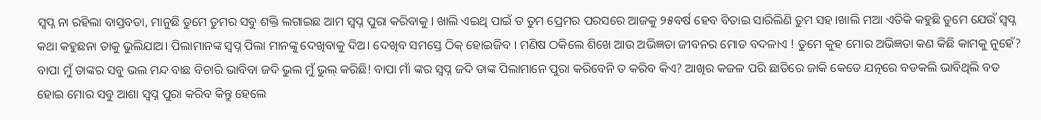ସ୍ବପ୍ନ ନା ରହିଲା ବାସ୍ତବତା, ମାନୁଛି ତୁମେ ତୁମର ସବୁ ଶକ୍ତି ଲଗାଇଛ ଆମ ସ୍ବପ୍ନ ପୁରା କରିବାକୁ । ଖାଲି ଏଇଥି ପାଇଁ ତ ତୁମ ପ୍ରେମର ପରସରେ ଆଜକୁ ୨୫ବର୍ଷ ହେବ ବିତାଇ ସାରିଲିଣି ତୁମ ସହ ।ଖାଲି ମଆ ଏତିକି କହୁଛି ତୁମେ ଯେଉଁ ସ୍ବପ୍ନ କଥା କହୁଛନା ତାକୁ ଭୁଲିଯାଅ। ପିଲାମାନଙ୍କ ସ୍ବପ୍ନ ପିଲା ମାନଙ୍କୁ ଦେଖିବାକୁ ଦିଅ। ଦେଖିବ ସମସ୍ତେ ଠିକ୍ ହୋଇଜିବ । ମଣିଷ ଠକିଲେ ଶିଖେ ଆଉ ଅଭିଜ୍ଞତା ଜୀବନର ମୋଡ ବଦଳାଏ ! ତୁମେ କୁହ ମୋର ଅଭିଜ୍ଞତା କଣ କିଛି କାମକୁ ନୁହେଁ? ବାପା ମୁଁ ତାଙ୍କର ସବୁ ଭଲ ମନ୍ଦ ବାଛ ବିଚାରି ଭାବିବା ଜଦି ଭୁଲ ମୁଁ ଭୁଲ୍ କରିଛି! ବାପା ମାଁ ଙ୍କର ସ୍ବପ୍ନ ଜଦି ତାଙ୍କ ପିଲାମାନେ ପୁରା କରିବେନି ତ କରିବ କିଏ? ଆଖିର କଜଳ ପରି ଛାତିରେ ଜାକି କେତେ ଯତ୍ନରେ ବଡକଲି ଭାବିଥିଲି ବଡ ହୋଇ ମୋର ସବୁ ଆଶା ସ୍ବପ୍ନ ପୁରା କରିବ କିନ୍ତୁ ହେଲେ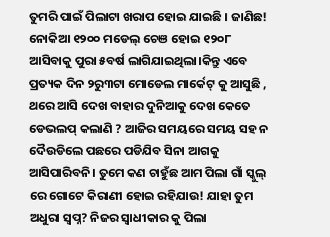ତୁମରି ପାଇଁ ପିଲାଟା ଖରାପ ହୋଇ ଯାଇଛି । ଜାଣିଛ! ନୋକିଆ ୧୨୦୦ ମଡେଲ୍ ଚେଞ ହୋଇ ୧୨୦୮ ଆସିବାକୁ ପୁରା ୫ବର୍ଷ ଲାଗିଯାଇଥିଲା।କିନ୍ତୁ ଏବେ ପ୍ରତ୍ୟକ ଦିନ ୨ରୁ୩ଟା ମୋଡେଲ ମାର୍କେଟ୍ କୁ ଆସୁଛି , ଥରେ ଆସି ଦେଖ ବାହାର ଦୁନିଆକୁ ଦେଖ କେତେ ଡେଭଲପ୍ କଲାଣି ? ଆଜିର ସମୟରେ ସମୟ ସହ ନ ଦୈଉଡିଲେ ପଛରେ ପଡିଯିବ ସିନା ଆଗକୁ ଆସିପାରିବନି। ତୁମେ କଣ ଚାହୁଁଛ ଆମ ପିଲା ଗାଁ ସ୍କୁଲ୍ ରେ ଗୋଟେ କିରାଣୀ ହୋଇ ରହିଯାଉ! ଯାହା ତୁମ ଅଧୁରା ସ୍ବପ୍ନ? ନିଜର ସ୍ବାଧୀକାର କୁ ପିଲା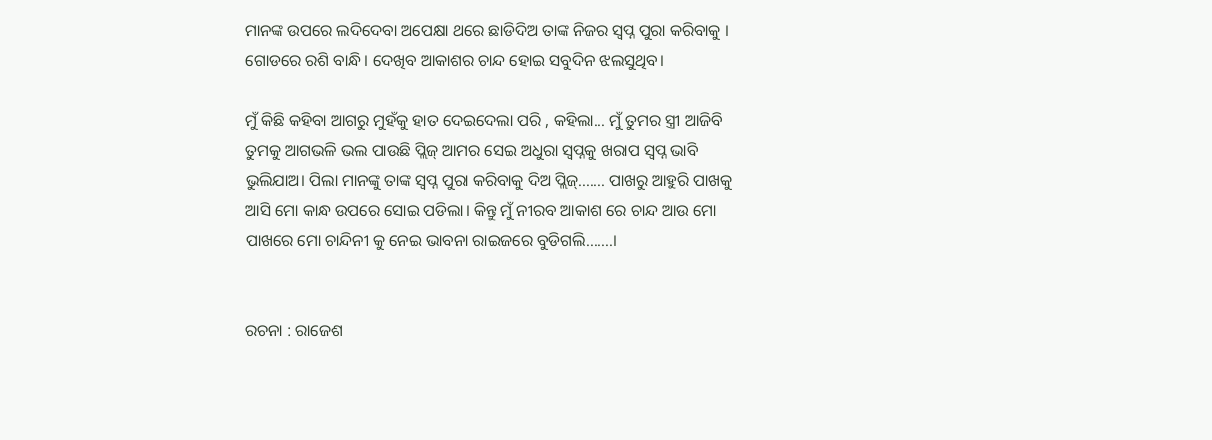ମାନଙ୍କ ଉପରେ ଲଦିଦେବା ଅପେକ୍ଷା ଥରେ ଛାଡିଦିଅ ତାଙ୍କ ନିଜର ସ୍ବପ୍ନ ପୁରା କରିବାକୁ । ଗୋଡରେ ରଶି ବାନ୍ଧି। ଦେଖିବ ଆକାଶର ଚାନ୍ଦ ହୋଇ ସବୁଦିନ ଝଲସୁଥିବ।

ମୁଁ କିଛି କହିବା ଆଗରୁ ମୁହଁକୁ ହାତ ଦେଇଦେଲା ପରି , କହିଲା... ମୁଁ ତୁମର ସ୍ତ୍ରୀ ଆଜିବି ତୁମକୁ ଆଗଭଳି ଭଲ ପାଉଛି ପ୍ଲିଜ୍ ଆମର ସେଇ ଅଧୁରା ସ୍ବପ୍ନକୁ ଖରାପ ସ୍ବପ୍ନ ଭାବି ଭୁଲିଯାଅ। ପିଲା ମାନଙ୍କୁ ତାଙ୍କ ସ୍ବପ୍ନ ପୁରା କରିବାକୁ ଦିଅ ପ୍ଲିଜ୍....... ପାଖରୁ ଆହୁରି ପାଖକୁ ଆସି ମୋ କାନ୍ଧ ଉପରେ ସୋଇ ପଡିଲା। କିନ୍ତୁ ମୁଁ ନୀରବ ଆକାଶ ରେ ଚାନ୍ଦ ଆଉ ମୋ ପାଖରେ ମୋ ଚାନ୍ଦିନୀ କୁ ନେଇ ଭାବନା ରାଇଜରେ ବୁଡିଗଲି.......।


ରଚନା : ରାଜେଶ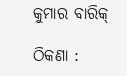କୁମାର ବାରିକ୍

ଠିକଣା :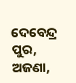ଦେବେନ୍ଦ୍ର ପୁର, ଅଜଣା,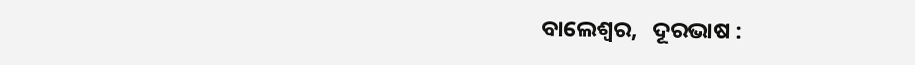ବାଲେଶ୍ବର,   ଦୂରଭାଷ :